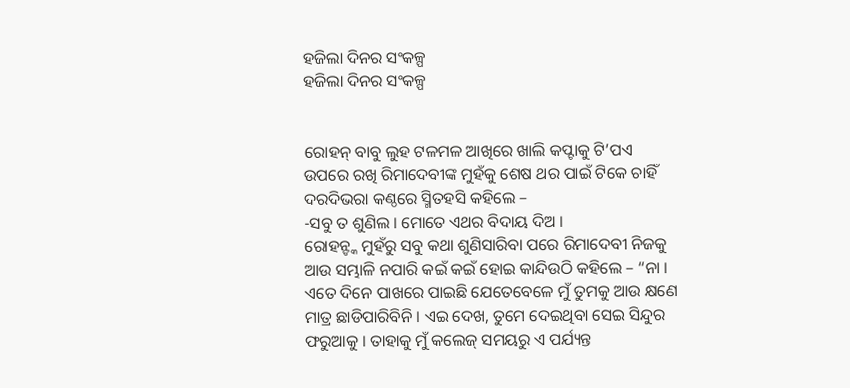ହଜିଲା ଦିନର ସଂକଳ୍ପ
ହଜିଲା ଦିନର ସଂକଳ୍ପ


ରୋହନ୍ ବାବୁ ଲୁହ ଟଳମଳ ଆଖିରେ ଖାଲି କପ୍ଟାକୁ ଟି’ପଏ ଉପରେ ରଖି ରିମାଦେବୀଙ୍କ ମୁହଁକୁ ଶେଷ ଥର ପାଇଁ ଟିକେ ଚାହିଁ ଦରଦିଭରା କଣ୍ଠରେ ସ୍ମିତହସି କହିଲେ –
-ସବୁ ତ ଶୁଣିଲ । ମୋତେ ଏଥର ବିଦାୟ ଦିଅ ।
ରୋହନ୍ଙ୍କ ମୁହଁରୁ ସବୁ କଥା ଶୁଣିସାରିବା ପରେ ରିମାଦେବୀ ନିଜକୁ ଆଉ ସମ୍ଭାଳି ନପାରି କଇଁ କଇଁ ହୋଇ କାନ୍ଦିଉଠି କହିଲେ – “ନା । ଏତେ ଦିନେ ପାଖରେ ପାଇଛି ଯେତେବେଳେ ମୁଁ ତୁମକୁ ଆଉ କ୍ଷଣେ ମାତ୍ର ଛାଡିପାରିବିନି । ଏଇ ଦେଖ, ତୁମେ ଦେଇଥିବା ସେଇ ସିନ୍ଦୁର ଫରୁଆକୁ । ତାହାକୁ ମୁଁ କଲେଜ୍ ସମୟରୁ ଏ ପର୍ଯ୍ୟନ୍ତ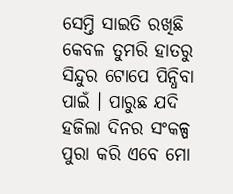ସେମ୍ତି ସାଇତି ରଖିଛି କେବଳ ତୁମରି ହାତରୁ ସିନ୍ଦୁର ଟୋପେ ପିନ୍ଧିବା ପାଇଁ । ପାରୁଛ ଯଦି ହଜିଲା ଦିନର ସଂକଳ୍ପ ପୁରା କରି ଏବେ ମୋ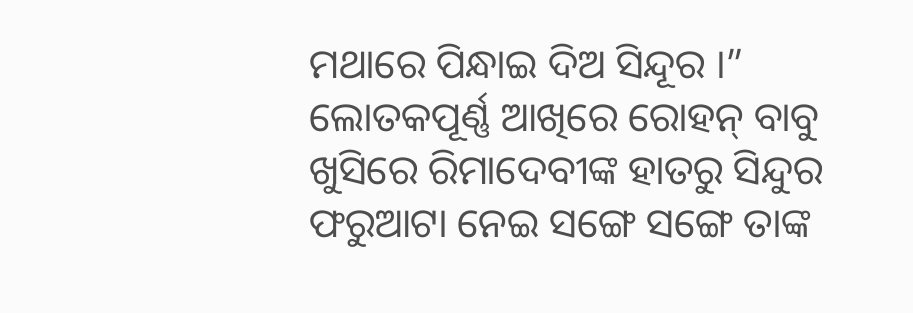ମଥାରେ ପିନ୍ଧାଇ ଦିଅ ସିନ୍ଦୂର ।”
ଲୋତକପୂର୍ଣ୍ଣ ଆଖିରେ ରୋହନ୍ ବାବୁ ଖୁସିରେ ରିମାଦେବୀଙ୍କ ହାତରୁ ସିନ୍ଦୁର ଫରୁଆଟା ନେଇ ସଙ୍ଗେ ସଙ୍ଗେ ତାଙ୍କ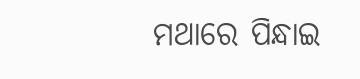ମଥାରେ ପିନ୍ଧାଇ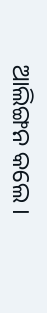ଆଲିଙ୍ଗନ କଲେ ।